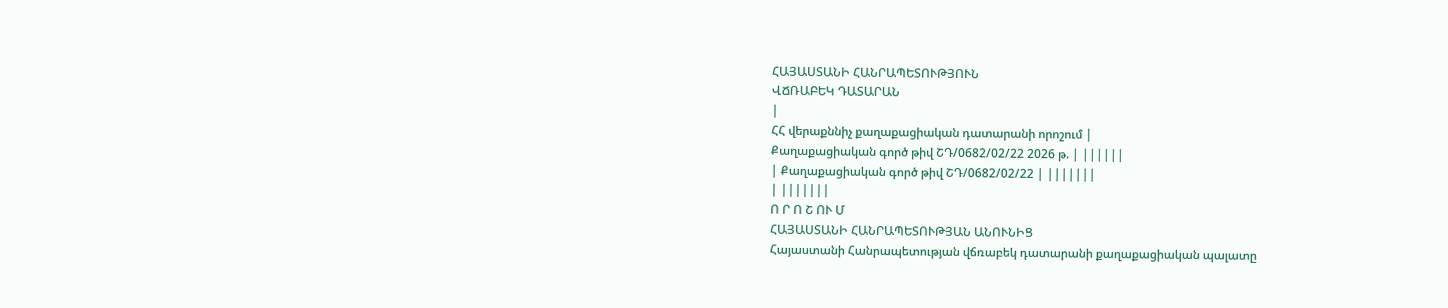ՀԱՅԱՍՏԱՆԻ ՀԱՆՐԱՊԵՏՈՒԹՅՈՒՆ
ՎՃՌԱԲԵԿ ԴԱՏԱՐԱՆ
|
ՀՀ վերաքննիչ քաղաքացիական դատարանի որոշում |
Քաղաքացիական գործ թիվ ՇԴ/0682/02/22 2026 թ. | ||||||
| Քաղաքացիական գործ թիվ ՇԴ/0682/02/22 | |||||||
| |||||||
Ո Ր Ո Շ ՈՒ Մ
ՀԱՅԱՍՏԱՆԻ ՀԱՆՐԱՊԵՏՈՒԹՅԱՆ ԱՆՈՒՆԻՑ
Հայաստանի Հանրապետության վճռաբեկ դատարանի քաղաքացիական պալատը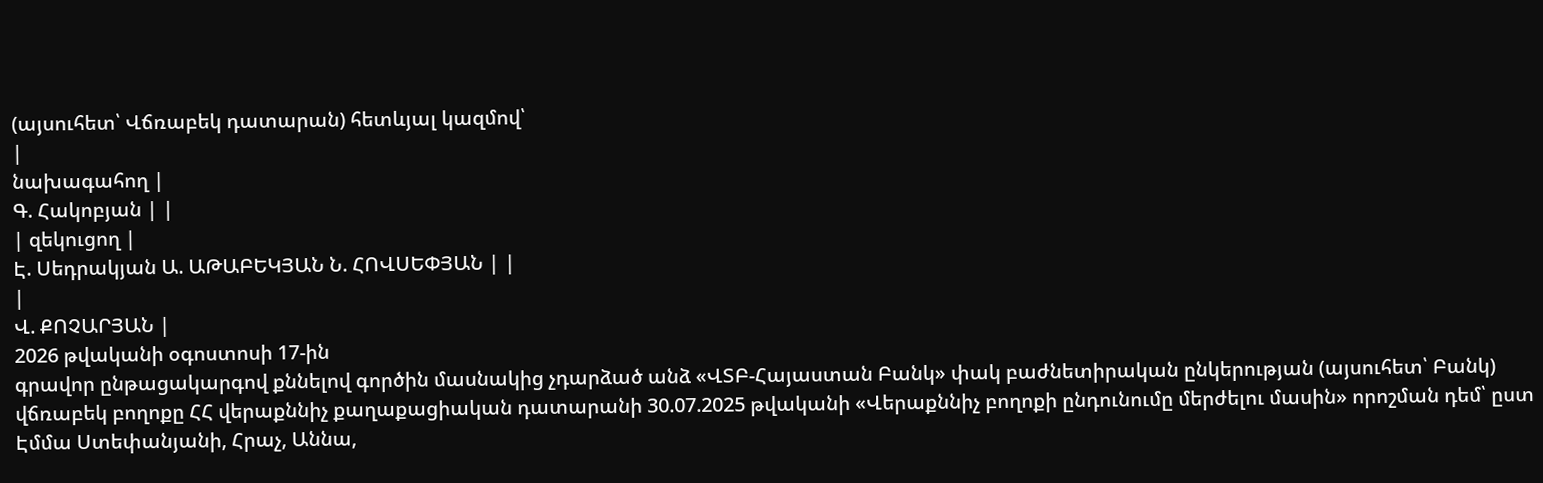(այսուհետ՝ Վճռաբեկ դատարան) հետևյալ կազմով՝
|
նախագահող |
Գ. Հակոբյան | |
| զեկուցող |
Է. Սեդրակյան Ա. ԱԹԱԲԵԿՅԱՆ Ն. ՀՈՎՍԵՓՅԱՆ | |
|
Վ. ՔՈՉԱՐՅԱՆ |
2026 թվականի օգոստոսի 17-ին
գրավոր ընթացակարգով քննելով գործին մասնակից չդարձած անձ «ՎՏԲ-Հայաստան Բանկ» փակ բաժնետիրական ընկերության (այսուհետ՝ Բանկ) վճռաբեկ բողոքը ՀՀ վերաքննիչ քաղաքացիական դատարանի 30.07.2025 թվականի «Վերաքննիչ բողոքի ընդունումը մերժելու մասին» որոշման դեմ՝ ըստ Էմմա Ստեփանյանի, Հրաչ, Աննա,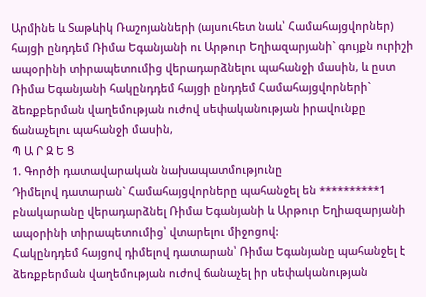Արմինե և Տաթևիկ Ռաշոյանների (այսուհետ նաև՝ Համահայցվորներ) հայցի ընդդեմ Ռիմա Եգանյանի ու Արթուր Եղիազարյանի` գույքն ուրիշի ապօրինի տիրապետումից վերադարձնելու պահանջի մասին, և ըստ Ռիմա Եգանյանի հակընդդեմ հայցի ընդդեմ Համահայցվորների` ձեռքբերման վաղեմության ուժով սեփականության իրավունքը ճանաչելու պահանջի մասին,
Պ Ա Ր Զ Ե Ց
1. Գործի դատավարական նախապատմությունը
Դիմելով դատարան` Համահայցվորները պահանջել են **********1 բնակարանը վերադարձնել Ռիմա Եգանյանի և Արթուր Եղիազարյանի ապօրինի տիրապետումից՝ վտարելու միջոցով:
Հակընդդեմ հայցով դիմելով դատարան՝ Ռիմա Եգանյանը պահանջել է ձեռքբերման վաղեմության ուժով ճանաչել իր սեփականության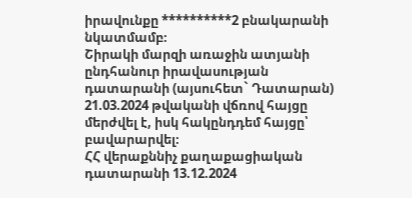իրավունքը **********2 բնակարանի նկատմամբ։
Շիրակի մարզի առաջին ատյանի ընդհանուր իրավասության դատարանի (այսուհետ` Դատարան) 21.03.2024 թվականի վճռով հայցը մերժվել է, իսկ հակընդդեմ հայցը՝ բավարարվել։
ՀՀ վերաքննիչ քաղաքացիական դատարանի 13.12.2024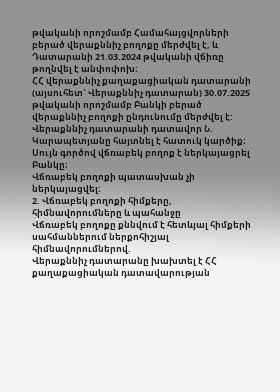թվականի որոշմամբ Համահայցվորների բերած վերաքննիչ բողոքը մերժվել է, և Դատարանի 21.03.2024 թվականի վճիռը թողնվել է անփոփոխ։
ՀՀ վերաքննիչ քաղաքացիական դատարանի (այսուհետ` Վերաքննիչ դատարան) 30.07.2025 թվականի որոշմամբ Բանկի բերած վերաքննիչ բողոքի ընդունումը մերժվել է:
Վերաքննիչ դատարանի դատավոր Ն. Կարապետյանը հայտնել է հատուկ կարծիք։
Սույն գործով վճռաբեկ բողոք է ներկայացրել Բանկը։
Վճռաբեկ բողոքի պատասխան չի ներկայացվել։
2. Վճռաբեկ բողոքի հիմքերը, հիմնավորումները և պահանջը
Վճռաբեկ բողոքը քննվում է հետևյալ հիմքերի սահմաններում ներքոհիշյալ հիմնավորումներով.
Վերաքննիչ դատարանը խախտել է ՀՀ քաղաքացիական դատավարության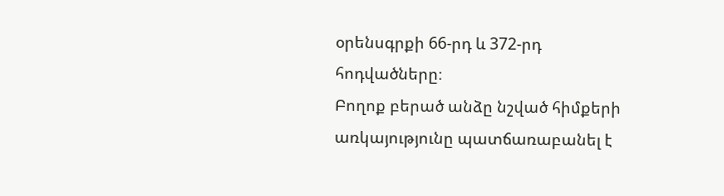օրենսգրքի 66-րդ և 372-րդ հոդվածները։
Բողոք բերած անձը նշված հիմքերի առկայությունը պատճառաբանել է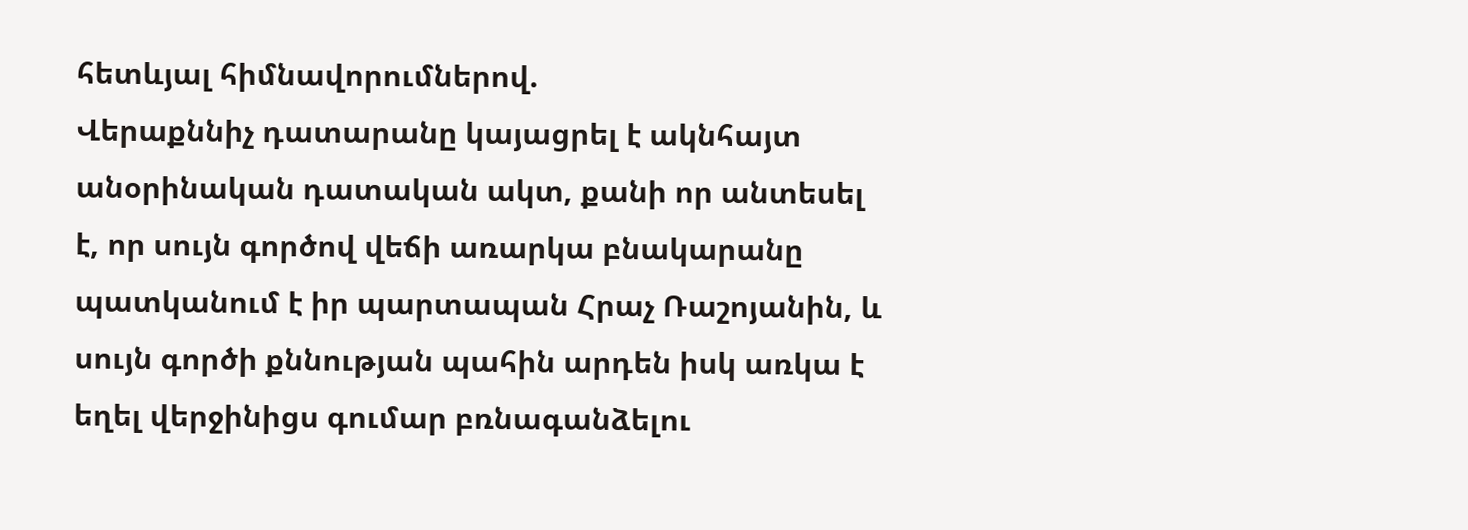հետևյալ հիմնավորումներով.
Վերաքննիչ դատարանը կայացրել է ակնհայտ անօրինական դատական ակտ, քանի որ անտեսել է, որ սույն գործով վեճի առարկա բնակարանը պատկանում է իր պարտապան Հրաչ Ռաշոյանին, և սույն գործի քննության պահին արդեն իսկ առկա է եղել վերջինիցս գումար բռնագանձելու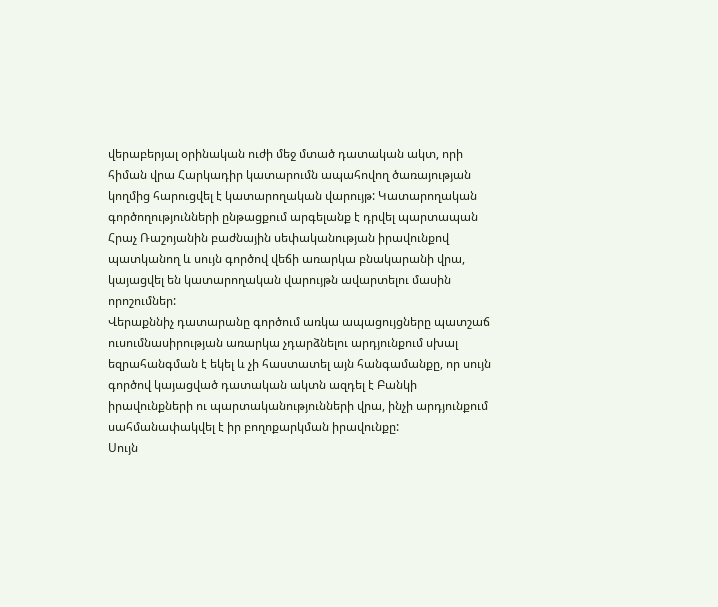վերաբերյալ օրինական ուժի մեջ մտած դատական ակտ, որի հիման վրա Հարկադիր կատարումն ապահովող ծառայության կողմից հարուցվել է կատարողական վարույթ: Կատարողական գործողությունների ընթացքում արգելանք է դրվել պարտապան Հրաչ Ռաշոյանին բաժնային սեփականության իրավունքով պատկանող և սույն գործով վեճի առարկա բնակարանի վրա, կայացվել են կատարողական վարույթն ավարտելու մասին որոշումներ:
Վերաքննիչ դատարանը գործում առկա ապացույցները պատշաճ ուսումնասիրության առարկա չդարձնելու արդյունքում սխալ եզրահանգման է եկել և չի հաստատել այն հանգամանքը, որ սույն գործով կայացված դատական ակտն ազդել է Բանկի իրավունքների ու պարտականությունների վրա, ինչի արդյունքում սահմանափակվել է իր բողոքարկման իրավունքը:
Սույն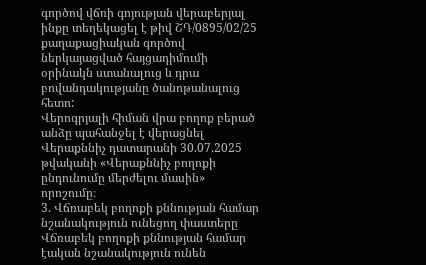գործով վճռի գոյության վերաբերյալ ինքը տեղեկացել է թիվ ՇԴ/0895/02/25 քաղաքացիական գործով ներկայացված հայցադիմումի օրինակն ստանալուց և դրա բովանդակությանը ծանոթանալուց հետո:
Վերոգրյալի հիման վրա բողոք բերած անձը պահանջել է վերացնել Վերաքննիչ դատարանի 30.07.2025 թվականի «Վերաքննիչ բողոքի ընդունումը մերժելու մասին» որոշումը։
3. Վճռաբեկ բողոքի քննության համար նշանակություն ունեցող փաստերը
Վճռաբեկ բողոքի քննության համար էական նշանակություն ունեն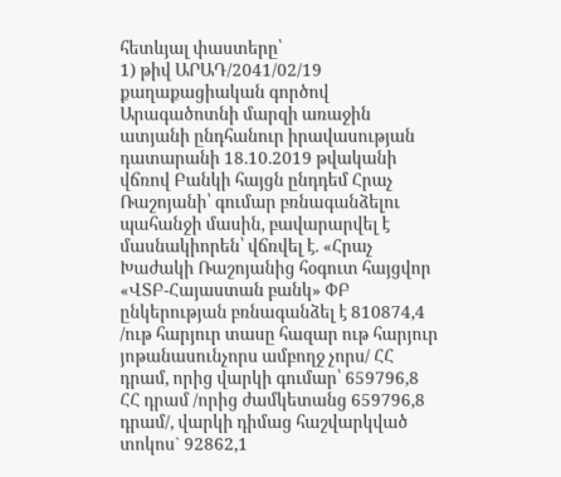հետևյալ փաստերը՝
1) թիվ ԱՐԱԴ/2041/02/19 քաղաքացիական գործով Արագածոտնի մարզի առաջին ատյանի ընդհանուր իրավասության դատարանի 18.10.2019 թվականի վճռով Բանկի հայցն ընդդեմ Հրաչ Ռաշոյանի՝ գումար բռնագանձելու պահանջի մասին, բավարարվել է մասնակիորեն՝ վճռվել է. «Հրաչ Խաժակի Ռաշոյանից հօգուտ հայցվոր «ՎՏԲ-Հայաստան բանկ» ՓԲ ընկերության բռնագանձել է 810874,4 /ութ հարյուր տասը հազար ութ հարյուր յոթանասունչորս ամբողջ չորս/ ՀՀ դրամ, որից վարկի գումար՝ 659796,8 ՀՀ դրամ /որից ժամկետանց 659796,8 դրամ/, վարկի դիմաց հաշվարկված տոկոս` 92862,1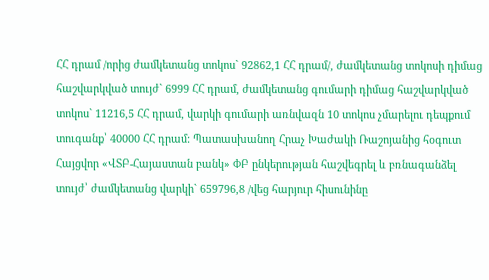ՀՀ դրամ /որից ժամկետանց տոկոս` 92862,1 ՀՀ դրամ/, ժամկետանց տոկոսի դիմաց հաշվարկված տույժ` 6999 ՀՀ դրամ, ժամկետանց գումարի դիմաց հաշվարկված տոկոս` 11216,5 ՀՀ դրամ, վարկի գումարի առնվազն 10 տոկոս չմարելու դեպքում տուգանք՝ 40000 ՀՀ դրամ: Պատասխանող Հրաչ Խաժակի Ռաշոյանից հօգուտ Հայցվոր «ՎՏԲ‑Հայաստան բանկ» ՓԲ ընկերության հաշվեգրել և բռնագանձել տույժ՝ ժամկետանց վարկի` 659796,8 /վեց հարյուր հիսունինը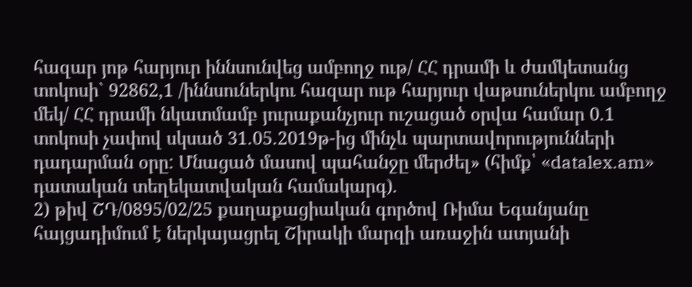հազար յոթ հարյուր իննսունվեց ամբողջ ութ/ ՀՀ դրամի և ժամկետանց տոկոսի` 92862,1 /իննսուներկու հազար ութ հարյուր վաթսուներկու ամբողջ մեկ/ ՀՀ դրամի նկատմամբ յուրաքանչյուր ուշացած օրվա համար 0.1 տոկոսի չափով սկսած 31.05.2019թ-ից մինչև պարտավորությունների դադարման օրը: Մնացած մասով պահանջը մերժել» (հիմք՝ «datalex.am» դատական տեղեկատվական համակարգ).
2) թիվ ՇԴ/0895/02/25 քաղաքացիական գործով Ռիմա Եգանյանը հայցադիմում է ներկայացրել Շիրակի մարզի առաջին ատյանի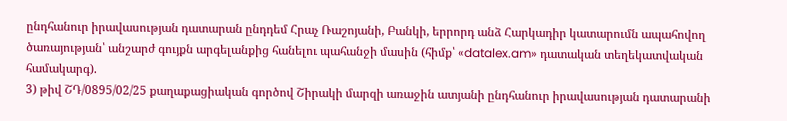ընդհանուր իրավասության դատարան ընդդեմ Հրաչ Ռաշոյանի, Բանկի, երրորդ անձ Հարկադիր կատարումն ապահովող ծառայության՝ անշարժ գույքն արգելանքից հանելու պահանջի մասին (հիմք՝ «datalex.am» դատական տեղեկատվական համակարգ).
3) թիվ ՇԴ/0895/02/25 քաղաքացիական գործով Շիրակի մարզի առաջին ատյանի ընդհանուր իրավասության դատարանի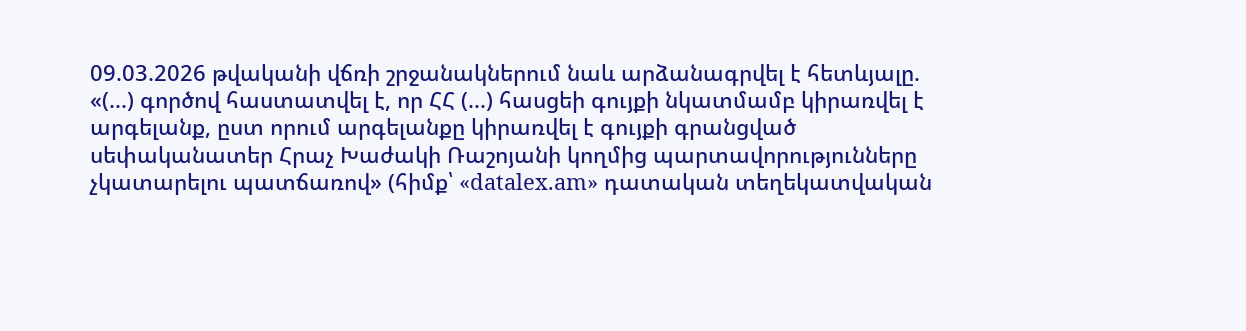09.03.2026 թվականի վճռի շրջանակներում նաև արձանագրվել է հետևյալը. «(...) գործով հաստատվել է, որ ՀՀ (...) հասցեի գույքի նկատմամբ կիրառվել է արգելանք, ըստ որում արգելանքը կիրառվել է գույքի գրանցված սեփականատեր Հրաչ Խաժակի Ռաշոյանի կողմից պարտավորությունները չկատարելու պատճառով» (հիմք՝ «datalex.am» դատական տեղեկատվական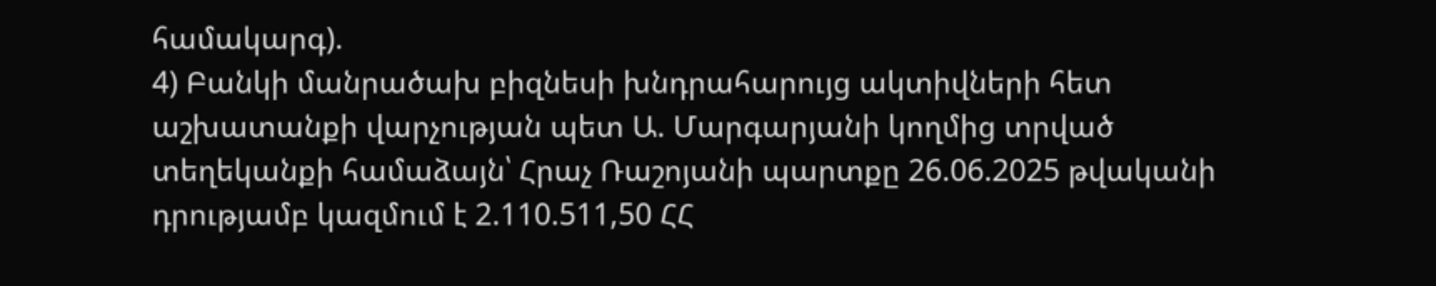համակարգ).
4) Բանկի մանրածախ բիզնեսի խնդրահարույց ակտիվների հետ աշխատանքի վարչության պետ Ա. Մարգարյանի կողմից տրված տեղեկանքի համաձայն՝ Հրաչ Ռաշոյանի պարտքը 26.06.2025 թվականի դրությամբ կազմում է 2.110.511,50 ՀՀ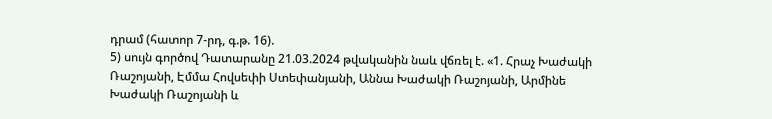դրամ (հատոր 7-րդ, գ.թ. 16).
5) սույն գործով Դատարանը 21.03.2024 թվականին նաև վճռել է. «1. Հրաչ Խաժակի Ռաշոյանի, Էմմա Հովսեփի Ստեփանյանի, Աննա Խաժակի Ռաշոյանի, Արմինե Խաժակի Ռաշոյանի և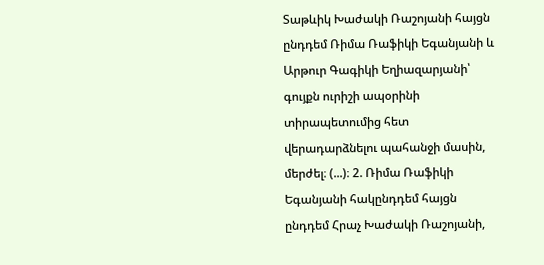Տաթևիկ Խաժակի Ռաշոյանի հայցն ընդդեմ Ռիմա Ռաֆիկի Եգանյանի և Արթուր Գագիկի Եղիազարյանի՝ գույքն ուրիշի ապօրինի տիրապետումից հետ վերադարձնելու պահանջի մասին, մերժել։ (...)։ 2. Ռիմա Ռաֆիկի Եգանյանի հակընդդեմ հայցն ընդդեմ Հրաչ Խաժակի Ռաշոյանի,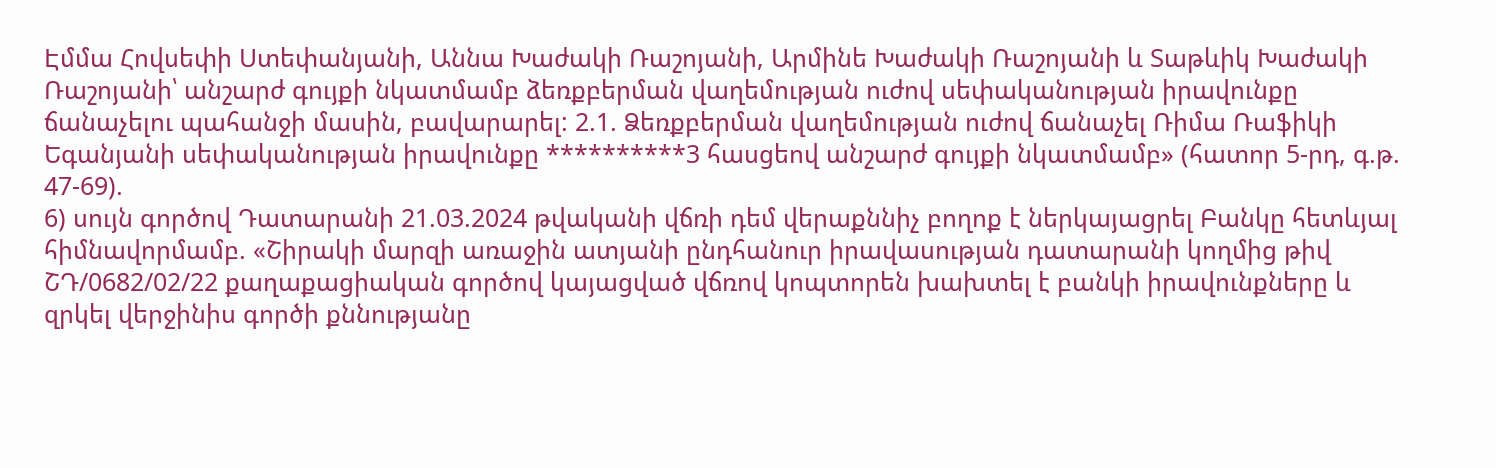Էմմա Հովսեփի Ստեփանյանի, Աննա Խաժակի Ռաշոյանի, Արմինե Խաժակի Ռաշոյանի և Տաթևիկ Խաժակի Ռաշոյանի՝ անշարժ գույքի նկատմամբ ձեռքբերման վաղեմության ուժով սեփականության իրավունքը ճանաչելու պահանջի մասին, բավարարել: 2.1. Ձեռքբերման վաղեմության ուժով ճանաչել Ռիմա Ռաֆիկի Եգանյանի սեփականության իրավունքը **********3 հասցեով անշարժ գույքի նկատմամբ» (հատոր 5-րդ, գ.թ. 47-69).
6) սույն գործով Դատարանի 21.03.2024 թվականի վճռի դեմ վերաքննիչ բողոք է ներկայացրել Բանկը հետևյալ հիմնավորմամբ. «Շիրակի մարզի առաջին ատյանի ընդհանուր իրավասության դատարանի կողմից թիվ ՇԴ/0682/02/22 քաղաքացիական գործով կայացված վճռով կոպտորեն խախտել է բանկի իրավունքները և զրկել վերջինիս գործի քննությանը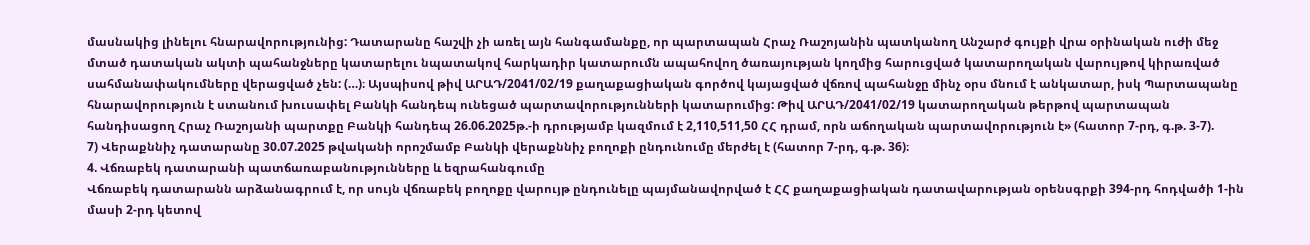մասնակից լինելու հնարավորությունից: Դատարանը հաշվի չի առել այն հանգամանքը, որ պարտապան Հրաչ Ռաշոյանին պատկանող Անշարժ գույքի վրա օրինական ուժի մեջ մտած դատական ակտի պահանջները կատարելու նպատակով հարկադիր կատարումն ապահովող ծառայության կողմից հարուցված կատարողական վարույթով կիրառված սահմանափակումները վերացված չեն: (…)։ Այսպիսով թիվ ԱՐԱԴ/2041/02/19 քաղաքացիական գործով կայացված վճռով պահանջը մինչ օրս մնում է անկատար, իսկ Պարտապանը հնարավորություն է ստանում խուսափել Բանկի հանդեպ ունեցած պարտավորությունների կատարումից: Թիվ ԱՐԱԴ/2041/02/19 կատարողական թերթով պարտապան հանդիսացող Հրաչ Ռաշոյանի պարտքը Բանկի հանդեպ 26.06.2025թ.-ի դրությամբ կազմում է 2,110,511,50 ՀՀ դրամ, որն աճողական պարտավորություն է» (հատոր 7-րդ, գ.թ. 3-7).
7) Վերաքննիչ դատարանը 30.07.2025 թվականի որոշմամբ Բանկի վերաքննիչ բողոքի ընդունումը մերժել է (հատոր 7-րդ, գ.թ. 36)։
4. Վճռաբեկ դատարանի պատճառաբանությունները և եզրահանգումը
Վճռաբեկ դատարանն արձանագրում է, որ սույն վճռաբեկ բողոքը վարույթ ընդունելը պայմանավորված է ՀՀ քաղաքացիական դատավարության օրենսգրքի 394-րդ հոդվածի 1-ին մասի 2-րդ կետով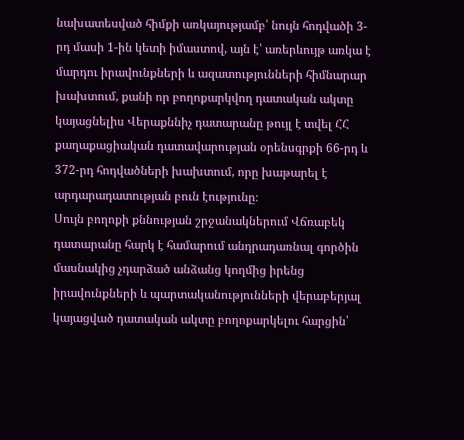նախատեսված հիմքի առկայությամբ՝ նույն հոդվածի 3-րդ մասի 1-ին կետի իմաստով, այն է՝ առերևույթ առկա է մարդու իրավունքների և ազատությունների հիմնարար խախտում, քանի որ բողոքարկվող դատական ակտը կայացնելիս Վերաքննիչ դատարանը թույլ է տվել ՀՀ քաղաքացիական դատավարության օրենսգրքի 66-րդ և 372-րդ հոդվածների խախտում, որը խաթարել է արդարադատության բուն էությունը։
Սույն բողոքի քննության շրջանակներում Վճռաբեկ դատարանը հարկ է համարում անդրադառնալ գործին մասնակից չդարձած անձանց կողմից իրենց իրավունքների և պարտականությունների վերաբերյալ կայացված դատական ակտը բողոքարկելու հարցին՝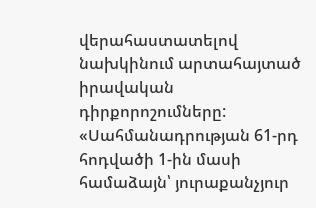վերահաստատելով նախկինում արտահայտած իրավական դիրքորոշումները:
«Սահմանադրության 61-րդ հոդվածի 1-ին մասի համաձայն՝ յուրաքանչյուր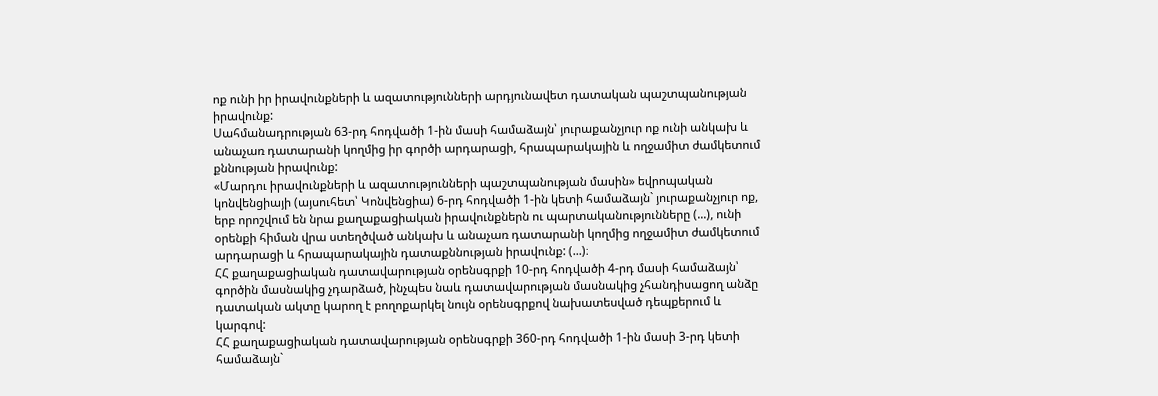ոք ունի իր իրավունքների և ազատությունների արդյունավետ դատական պաշտպանության իրավունք:
Սահմանադրության 63-րդ հոդվածի 1-ին մասի համաձայն՝ յուրաքանչյուր ոք ունի անկախ և անաչառ դատարանի կողմից իր գործի արդարացի, հրապարակային և ողջամիտ ժամկետում քննության իրավունք:
«Մարդու իրավունքների և ազատությունների պաշտպանության մասին» եվրոպական կոնվենցիայի (այսուհետ՝ Կոնվենցիա) 6-րդ հոդվածի 1-ին կետի համաձայն` յուրաքանչյուր ոք, երբ որոշվում են նրա քաղաքացիական իրավունքներն ու պարտականությունները (...), ունի օրենքի հիման վրա ստեղծված անկախ և անաչառ դատարանի կողմից ողջամիտ ժամկետում արդարացի և հրապարակային դատաքննության իրավունք: (...)։
ՀՀ քաղաքացիական դատավարության օրենսգրքի 10-րդ հոդվածի 4-րդ մասի համաձայն՝ գործին մասնակից չդարձած, ինչպես նաև դատավարության մասնակից չհանդիսացող անձը դատական ակտը կարող է բողոքարկել նույն օրենսգրքով նախատեսված դեպքերում և կարգով:
ՀՀ քաղաքացիական դատավարության օրենսգրքի 360-րդ հոդվածի 1-ին մասի 3-րդ կետի համաձայն`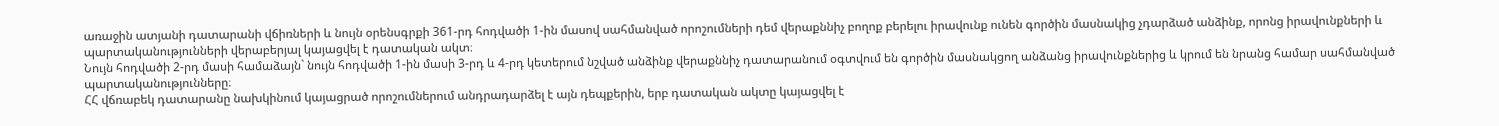առաջին ատյանի դատարանի վճիռների և նույն օրենսգրքի 361-րդ հոդվածի 1-ին մասով սահմանված որոշումների դեմ վերաքննիչ բողոք բերելու իրավունք ունեն գործին մասնակից չդարձած անձինք, որոնց իրավունքների և պարտականությունների վերաբերյալ կայացվել է դատական ակտ։
Նույն հոդվածի 2-րդ մասի համաձայն` նույն հոդվածի 1-ին մասի 3-րդ և 4-րդ կետերում նշված անձինք վերաքննիչ դատարանում օգտվում են գործին մասնակցող անձանց իրավունքներից և կրում են նրանց համար սահմանված պարտականությունները։
ՀՀ վճռաբեկ դատարանը նախկինում կայացրած որոշումներում անդրադարձել է այն դեպքերին, երբ դատական ակտը կայացվել է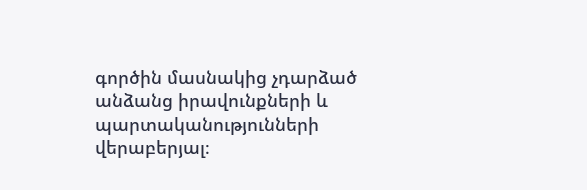գործին մասնակից չդարձած անձանց իրավունքների և պարտականությունների վերաբերյալ։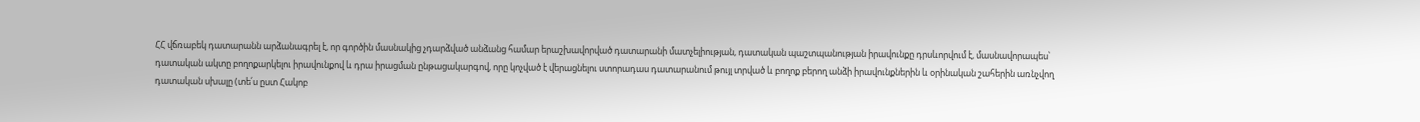ՀՀ վճռաբեկ դատարանն արձանագրել է, որ գործին մասնակից չդարձված անձանց համար երաշխավորված դատարանի մատչելիության, դատական պաշտպանության իրավունքը դրսևորվում է, մասնավորապես՝ դատական ակտը բողոքարկելու իրավունքով և դրա իրացման ընթացակարգով, որը կոչված է վերացնելու ստորադաս դատարանում թույլ տրված և բողոք բերող անձի իրավունքներին և օրինական շահերին առնչվող դատական սխալը (տե՛ս ըստ Հակոբ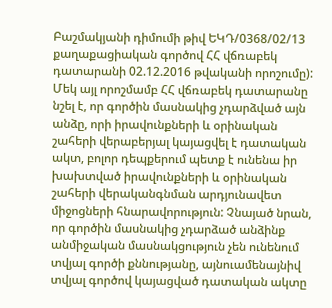Բաշմակյանի դիմումի թիվ ԵԿԴ/0368/02/13 քաղաքացիական գործով ՀՀ վճռաբեկ դատարանի 02.12.2016 թվականի որոշումը):
Մեկ այլ որոշմամբ ՀՀ վճռաբեկ դատարանը նշել է, որ գործին մասնակից չդարձված այն անձը, որի իրավունքների և օրինական շահերի վերաբերյալ կայացվել է դատական ակտ, բոլոր դեպքերում պետք է ունենա իր խախտված իրավունքների և օրինական շահերի վերականգնման արդյունավետ միջոցների հնարավորություն: Չնայած նրան, որ գործին մասնակից չդարձած անձինք անմիջական մասնակցություն չեն ունենում տվյալ գործի քննությանը, այնուամենայնիվ տվյալ գործով կայացված դատական ակտը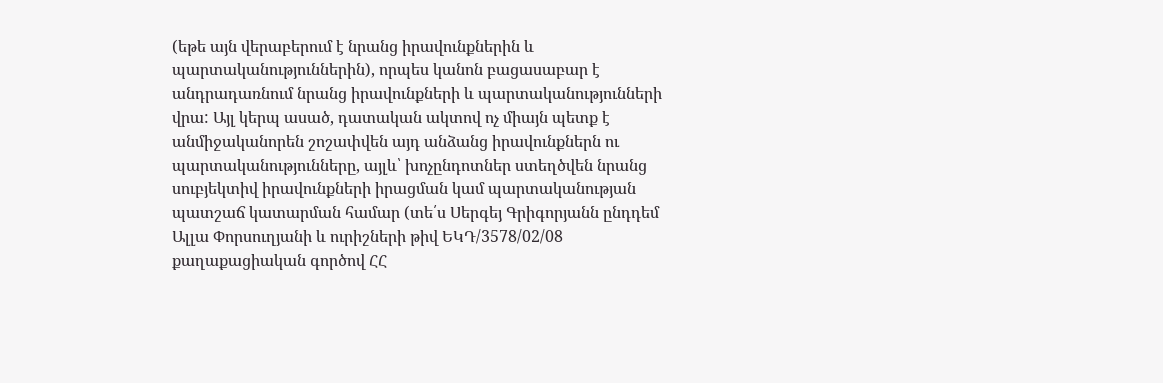(եթե այն վերաբերում է նրանց իրավունքներին և պարտականություններին), որպես կանոն բացասաբար է անդրադառնում նրանց իրավունքների և պարտականությունների վրա: Այլ կերպ ասած, դատական ակտով ոչ միայն պետք է անմիջականորեն շոշափվեն այդ անձանց իրավունքներն ու պարտականությունները, այլև՝ խոչընդոտներ ստեղծվեն նրանց սուբյեկտիվ իրավունքների իրացման կամ պարտականության պատշաճ կատարման համար (տե՛ս Սերգեյ Գրիգորյանն ընդդեմ Ալլա Փորսուղյանի և ուրիշների թիվ ԵԿԴ/3578/02/08 քաղաքացիական գործով ՀՀ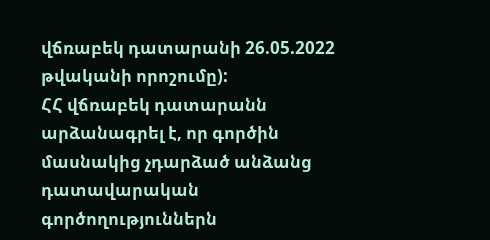վճռաբեկ դատարանի 26.05.2022 թվականի որոշումը):
ՀՀ վճռաբեկ դատարանն արձանագրել է, որ գործին մասնակից չդարձած անձանց դատավարական գործողություններն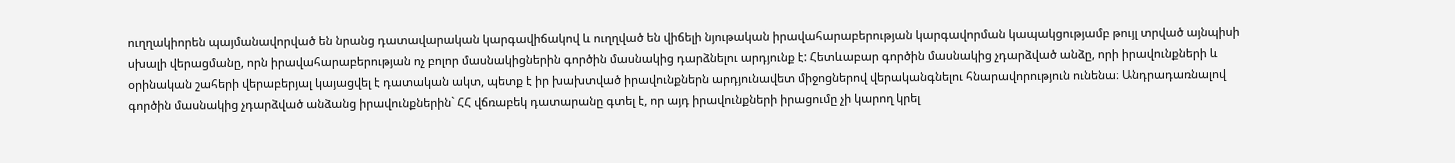ուղղակիորեն պայմանավորված են նրանց դատավարական կարգավիճակով և ուղղված են վիճելի նյութական իրավահարաբերության կարգավորման կապակցությամբ թույլ տրված այնպիսի սխալի վերացմանը, որն իրավահարաբերության ոչ բոլոր մասնակիցներին գործին մասնակից դարձնելու արդյունք է: Հետևաբար գործին մասնակից չդարձված անձը, որի իրավունքների և օրինական շահերի վերաբերյալ կայացվել է դատական ակտ, պետք է իր խախտված իրավունքներն արդյունավետ միջոցներով վերականգնելու հնարավորություն ունենա։ Անդրադառնալով գործին մասնակից չդարձված անձանց իրավունքներին` ՀՀ վճռաբեկ դատարանը գտել է, որ այդ իրավունքների իրացումը չի կարող կրել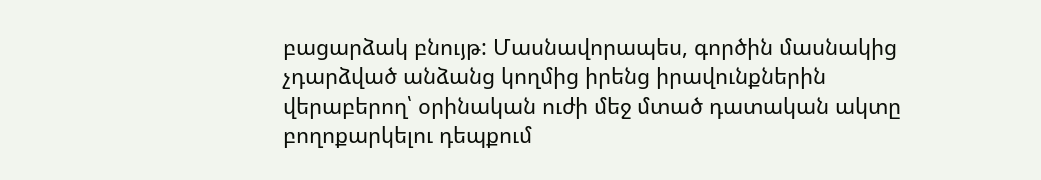բացարձակ բնույթ: Մասնավորապես, գործին մասնակից չդարձված անձանց կողմից իրենց իրավունքներին վերաբերող՝ օրինական ուժի մեջ մտած դատական ակտը բողոքարկելու դեպքում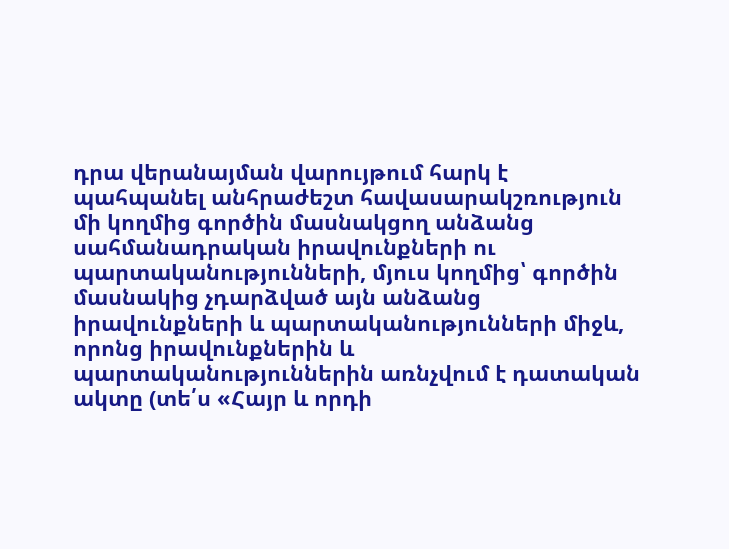դրա վերանայման վարույթում հարկ է պահպանել անհրաժեշտ հավասարակշռություն մի կողմից գործին մասնակցող անձանց սահմանադրական իրավունքների ու պարտականությունների, մյուս կողմից՝ գործին մասնակից չդարձված այն անձանց իրավունքների և պարտականությունների միջև, որոնց իրավունքներին և պարտականություններին առնչվում է դատական ակտը (տե՛ս «Հայր և որդի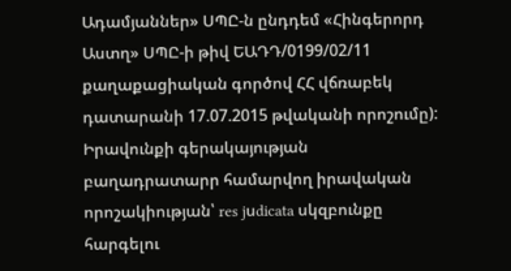Ադամյաններ» ՍՊԸ‑ն ընդդեմ «Հինգերորդ Աստղ» ՍՊԸ-ի թիվ ԵԱԴԴ/0199/02/11 քաղաքացիական գործով ՀՀ վճռաբեկ դատարանի 17.07.2015 թվականի որոշումը):
Իրավունքի գերակայության բաղադրատարր համարվող իրավական որոշակիության՝ res jսdicata սկզբունքը հարգելու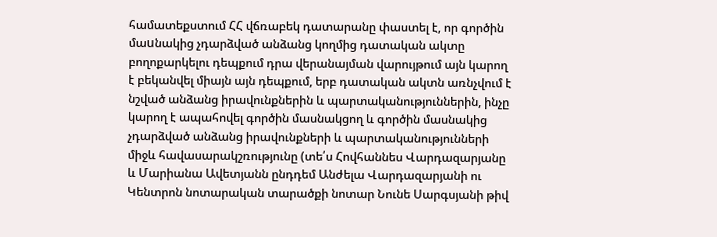համատեքստում ՀՀ վճռաբեկ դատարանը փաստել է, որ գործին մաuնակից չդարձված անձանց կողմից դատական ակտը բողոքարկելու դեպքում դրա վերանայման վարույթում այն կարող է բեկանվել միայն այն դեպքում, երբ դատական ակտն առնչվում է նշված անձանց իրավունքներին և պարտականություններին, ինչը կարող է ապահովել գործին մասնակցող և գործին մասնակից չդարձված անձանց իրավունքների և պարտականությունների միջև հավասարակշռությունը (տե՛ս Հովհաննես Վարդազարյանը և Մարիանա Ավետյանն ընդդեմ Անժելա Վարդազարյանի ու Կենտրոն նոտարական տարածքի նոտար Նունե Սարգսյանի թիվ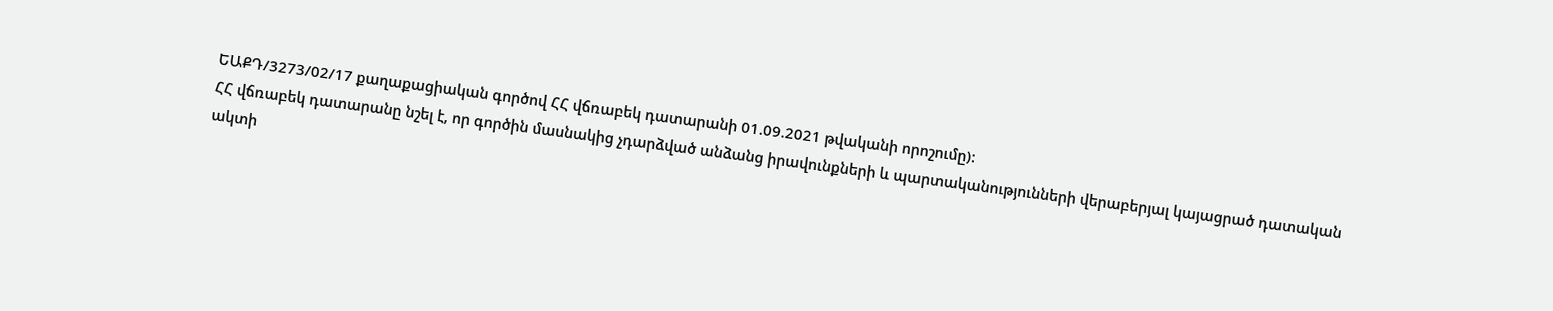ԵԱՔԴ/3273/02/17 քաղաքացիական գործով ՀՀ վճռաբեկ դատարանի 01.09.2021 թվականի որոշումը):
ՀՀ վճռաբեկ դատարանը նշել է, որ գործին մասնակից չդարձված անձանց իրավունքների և պարտականությունների վերաբերյալ կայացրած դատական ակտի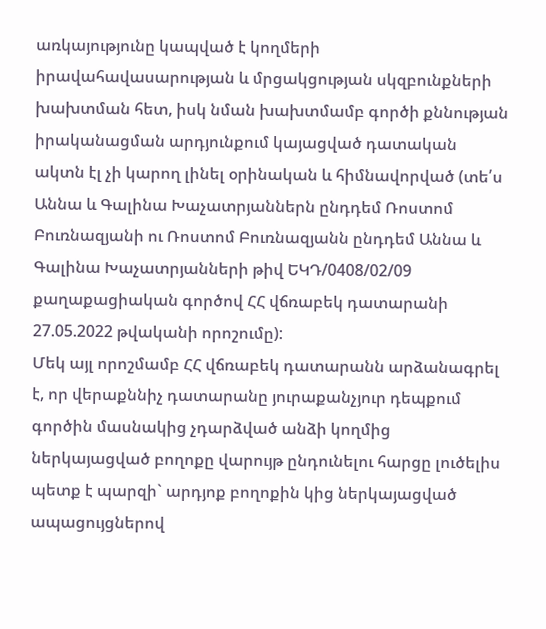առկայությունը կապված է կողմերի իրավահավասարության և մրցակցության սկզբունքների խախտման հետ, իսկ նման խախտմամբ գործի քննության իրականացման արդյունքում կայացված դատական ակտն էլ չի կարող լինել օրինական և հիմնավորված (տե՛ս Աննա և Գալինա Խաչատրյաններն ընդդեմ Ռոստոմ Բուռնազյանի ու Ռոստոմ Բուռնազյանն ընդդեմ Աննա և Գալինա Խաչատրյանների թիվ ԵԿԴ/0408/02/09 քաղաքացիական գործով ՀՀ վճռաբեկ դատարանի 27.05.2022 թվականի որոշումը):
Մեկ այլ որոշմամբ ՀՀ վճռաբեկ դատարանն արձանագրել է, որ վերաքննիչ դատարանը յուրաքանչյուր դեպքում գործին մասնակից չդարձված անձի կողմից ներկայացված բողոքը վարույթ ընդունելու հարցը լուծելիս պետք է պարզի` արդյոք բողոքին կից ներկայացված ապացույցներով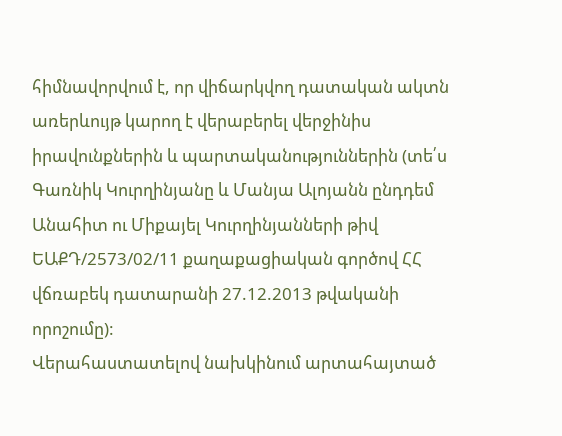հիմնավորվում է, որ վիճարկվող դատական ակտն առերևույթ կարող է վերաբերել վերջինիս իրավունքներին և պարտականություններին (տե՛ս Գառնիկ Կուրղինյանը և Մանյա Ալոյանն ընդդեմ Անահիտ ու Միքայել Կուրղինյանների թիվ ԵԱՔԴ/2573/02/11 քաղաքացիական գործով ՀՀ վճռաբեկ դատարանի 27.12.2013 թվականի որոշումը):
Վերահաստատելով նախկինում արտահայտած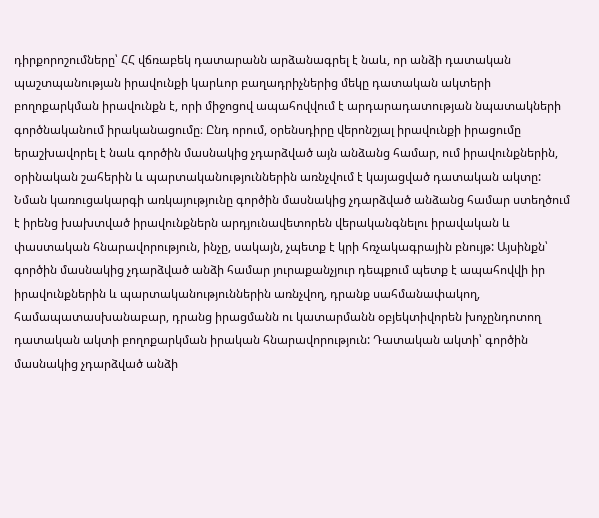դիրքորոշումները՝ ՀՀ վճռաբեկ դատարանն արձանագրել է նաև, որ անձի դատական պաշտպանության իրավունքի կարևոր բաղադրիչներից մեկը դատական ակտերի բողոքարկման իրավունքն է, որի միջոցով ապահովվում է արդարադատության նպատակների գործնականում իրականացումը։ Ընդ որում, օրենսդիրը վերոնշյալ իրավունքի իրացումը երաշխավորել է նաև գործին մասնակից չդարձված այն անձանց համար, ում իրավունքներին, օրինական շահերին և պարտականություններին առնչվում է կայացված դատական ակտը: Նման կառուցակարգի առկայությունը գործին մասնակից չդարձված անձանց համար ստեղծում է իրենց խախտված իրավունքներն արդյունավետորեն վերականգնելու իրավական և փաստական հնարավորություն, ինչը, սակայն, չպետք է կրի հռչակագրային բնույթ: Այսինքն՝ գործին մասնակից չդարձված անձի համար յուրաքանչյուր դեպքում պետք է ապահովվի իր իրավունքներին և պարտականություններին առնչվող, դրանք սահմանափակող, համապատասխանաբար, դրանց իրացմանն ու կատարմանն օբյեկտիվորեն խոչընդոտող դատական ակտի բողոքարկման իրական հնարավորություն: Դատական ակտի՝ գործին մասնակից չդարձված անձի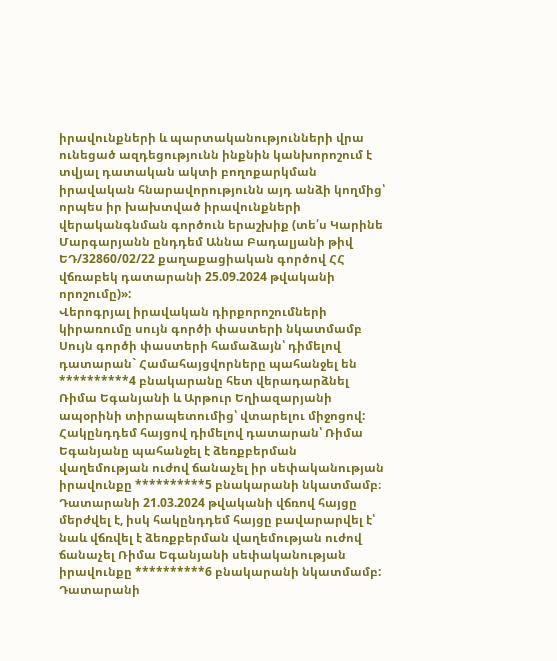իրավունքների և պարտականությունների վրա ունեցած ազդեցությունն ինքնին կանխորոշում է տվյալ դատական ակտի բողոքարկման իրավական հնարավորությունն այդ անձի կողմից՝ որպես իր խախտված իրավունքների վերականգնման գործուն երաշխիք (տե՛ս Կարինե Մարգարյանն ընդդեմ Աննա Բադալյանի թիվ ԵԴ/32860/02/22 քաղաքացիական գործով ՀՀ վճռաբեկ դատարանի 25.09.2024 թվականի որոշումը)»:
Վերոգրյալ իրավական դիրքորոշումների կիրառումը սույն գործի փաստերի նկատմամբ
Սույն գործի փաստերի համաձայն՝ դիմելով դատարան` Համահայցվորները պահանջել են **********4 բնակարանը հետ վերադարձնել Ռիմա Եգանյանի և Արթուր Եղիազարյանի ապօրինի տիրապետումից՝ վտարելու միջոցով:
Հակընդդեմ հայցով դիմելով դատարան՝ Ռիմա Եգանյանը պահանջել է ձեռքբերման վաղեմության ուժով ճանաչել իր սեփականության իրավունքը **********5 բնակարանի նկատմամբ։
Դատարանի 21.03.2024 թվականի վճռով հայցը մերժվել է, իսկ հակընդդեմ հայցը բավարարվել է՝ նաև վճռվել է ձեռքբերման վաղեմության ուժով ճանաչել Ռիմա Եգանյանի սեփականության իրավունքը **********6 բնակարանի նկատմամբ:
Դատարանի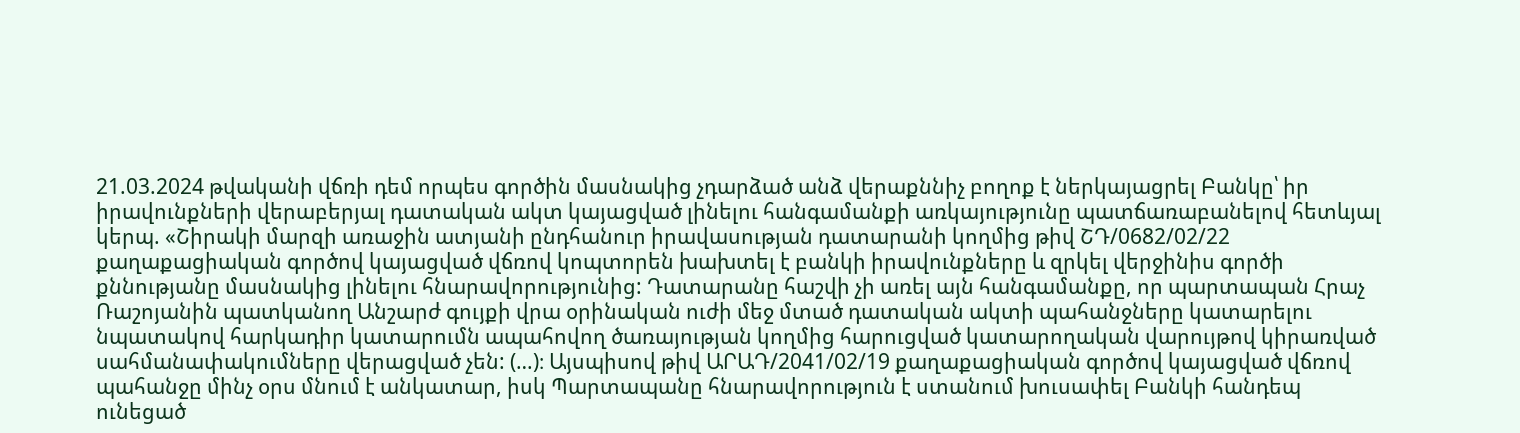21.03.2024 թվականի վճռի դեմ որպես գործին մասնակից չդարձած անձ վերաքննիչ բողոք է ներկայացրել Բանկը՝ իր իրավունքների վերաբերյալ դատական ակտ կայացված լինելու հանգամանքի առկայությունը պատճառաբանելով հետևյալ կերպ. «Շիրակի մարզի առաջին ատյանի ընդհանուր իրավասության դատարանի կողմից թիվ ՇԴ/0682/02/22 քաղաքացիական գործով կայացված վճռով կոպտորեն խախտել է բանկի իրավունքները և զրկել վերջինիս գործի քննությանը մասնակից լինելու հնարավորությունից: Դատարանը հաշվի չի առել այն հանգամանքը, որ պարտապան Հրաչ Ռաշոյանին պատկանող Անշարժ գույքի վրա օրինական ուժի մեջ մտած դատական ակտի պահանջները կատարելու նպատակով հարկադիր կատարումն ապահովող ծառայության կողմից հարուցված կատարողական վարույթով կիրառված սահմանափակումները վերացված չեն: (…)։ Այսպիսով թիվ ԱՐԱԴ/2041/02/19 քաղաքացիական գործով կայացված վճռով պահանջը մինչ օրս մնում է անկատար, իսկ Պարտապանը հնարավորություն է ստանում խուսափել Բանկի հանդեպ ունեցած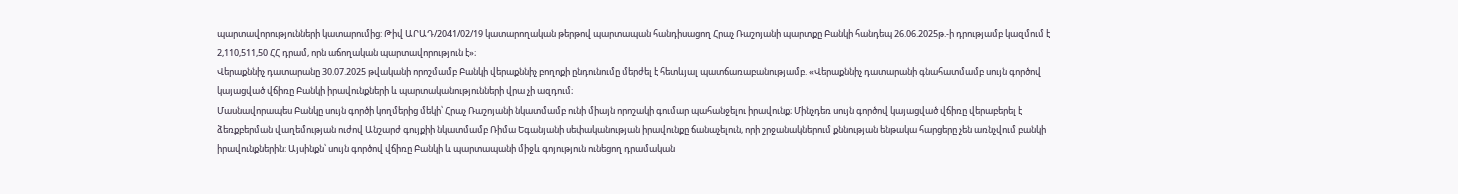պարտավորությունների կատարումից: Թիվ ԱՐԱԴ/2041/02/19 կատարողական թերթով պարտապան հանդիսացող Հրաչ Ռաշոյանի պարտքը Բանկի հանդեպ 26.06.2025թ.-ի դրությամբ կազմում է 2,110,511,50 ՀՀ դրամ, որն աճողական պարտավորություն է»։
Վերաքննիչ դատարանը 30.07.2025 թվականի որոշմամբ Բանկի վերաքննիչ բողոքի ընդունումը մերժել է հետևյալ պատճառաբանությամբ. «Վերաքննիչ դատարանի գնահատմամբ սույն գործով կայացված վճիռը Բանկի իրավունքների և պարտականությունների վրա չի ազդում։
Մասնավորապես Բանկը սույն գործի կողմերից մեկի՝ Հրաչ Ռաշոյանի նկատմամբ ունի միայն որոշակի գումար պահանջելու իրավունք։ Մինչդեռ սույն գործով կայացված վճիռը վերաբերել է ձեռքբերման վաղեմության ուժով Անշարժ գույքիի նկատմամբ Ռիմա Եգանյանի սեփականության իրավունքը ճանաչելուն, որի շրջանակներում քննության ենթակա հարցերը չեն առնչվում բանկի իրավունքներին: Այսինքն՝ սույն գործով վճիռը Բանկի և պարտապանի միջև գոյություն ունեցող դրամական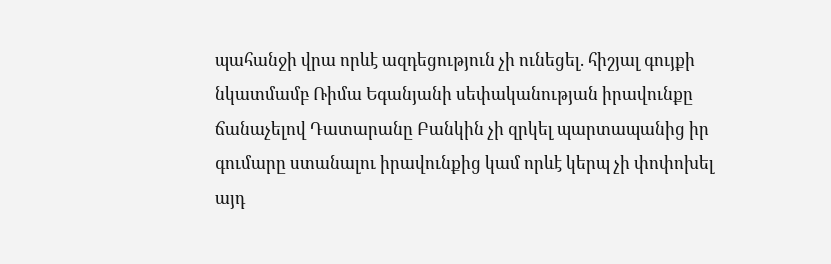պահանջի վրա որևէ ազդեցություն չի ունեցել. հիշյալ գույքի նկատմամբ Ռիմա Եգանյանի սեփականության իրավունքը ճանաչելով Դատարանը Բանկին չի զրկել պարտապանից իր գումարը ստանալու իրավունքից կամ որևէ կերպ չի փոփոխել այդ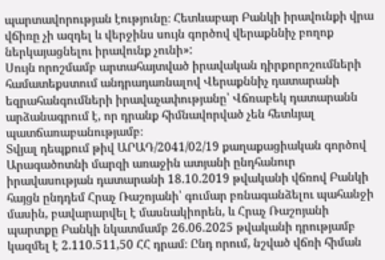պարտավորության էությունը։ Հետևաբար Բանկի իրավունքի վրա վճիռը չի ազդել և վերջինս սույն գործով վերաքննիչ բողոք ներկայացնելու իրավունք չունի»:
Սույն որոշմամբ արտահայտված իրավական դիրքորոշումների համատեքստում անդրադառնալով Վերաքննիչ դատարանի եզրահանգումների իրավաչափությանը՝ Վճռաբեկ դատարանն արձանագրում է, որ դրանք հիմնավորված չեն հետևյալ պատճառաբանությամբ։
Տվյալ դեպքում թիվ ԱՐԱԴ/2041/02/19 քաղաքացիական գործով Արագածոտնի մարզի առաջին ատյանի ընդհանուր իրավասության դատարանի 18.10.2019 թվականի վճռով Բանկի հայցն ընդդեմ Հրաչ Ռաշոյանի՝ գումար բռնագանձելու պահանջի մասին, բավարարվել է մասնակիորեն, և Հրաչ Ռաշոյանի պարտքը Բանկի նկատմամբ 26.06.2025 թվականի դրությամբ կազմել է 2.110.511,50 ՀՀ դրամ։ Ընդ որում, նշված վճռի հիման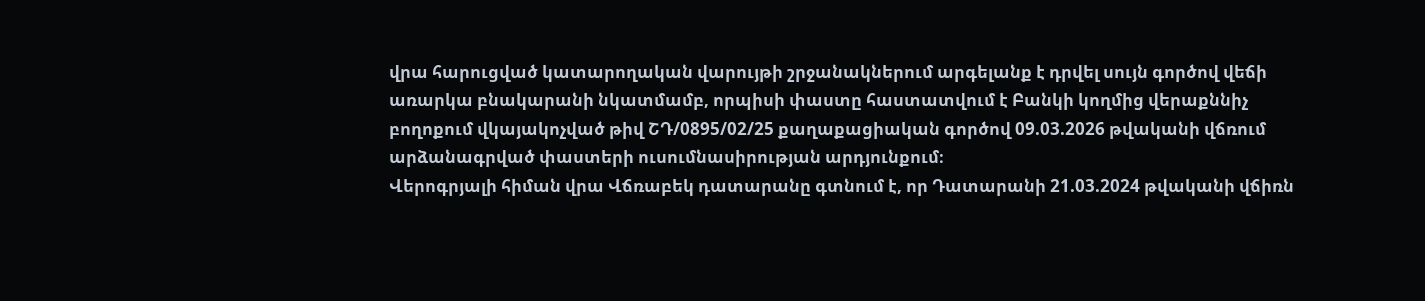վրա հարուցված կատարողական վարույթի շրջանակներում արգելանք է դրվել սույն գործով վեճի առարկա բնակարանի նկատմամբ, որպիսի փաստը հաստատվում է Բանկի կողմից վերաքննիչ բողոքում վկայակոչված թիվ ՇԴ/0895/02/25 քաղաքացիական գործով 09.03.2026 թվականի վճռում արձանագրված փաստերի ուսումնասիրության արդյունքում։
Վերոգրյալի հիման վրա Վճռաբեկ դատարանը գտնում է, որ Դատարանի 21.03.2024 թվականի վճիռն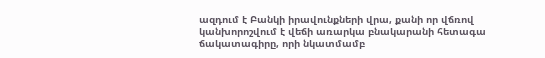ազդում է Բանկի իրավունքների վրա, քանի որ վճռով կանխորոշվում է վեճի առարկա բնակարանի հետագա ճակատագիրը, որի նկատմամբ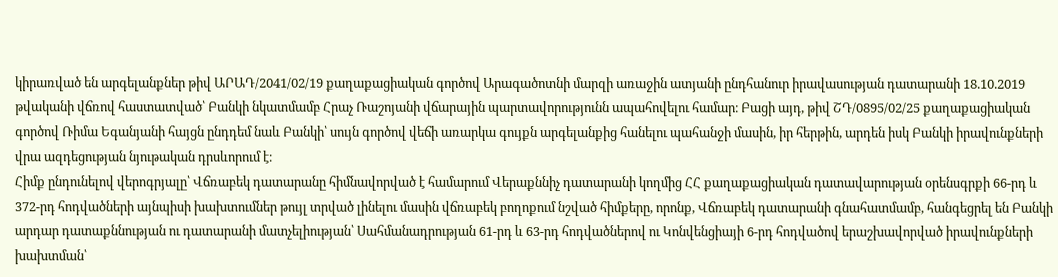կիրառված են արգելանքներ թիվ ԱՐԱԴ/2041/02/19 քաղաքացիական գործով Արագածոտնի մարզի առաջին ատյանի ընդհանուր իրավասության դատարանի 18.10.2019 թվականի վճռով հաստատված՝ Բանկի նկատմամբ Հրաչ Ռաշոյանի վճարային պարտավորությունն ապահովելու համար։ Բացի այդ, թիվ ՇԴ/0895/02/25 քաղաքացիական գործով Ռիմա Եգանյանի հայցն ընդդեմ նաև Բանկի՝ սույն գործով վեճի առարկա գույքն արգելանքից հանելու պահանջի մասին, իր հերթին, արդեն իսկ Բանկի իրավունքների վրա ազդեցության նյութական դրսևորում է։
Հիմք ընդունելով վերոգրյալը՝ Վճռաբեկ դատարանը հիմնավորված է համարում Վերաքննիչ դատարանի կողմից ՀՀ քաղաքացիական դատավարության օրենսգրքի 66-րդ և 372-րդ հոդվածների այնպիսի խախտումներ թույլ տրված լինելու մասին վճռաբեկ բողոքում նշված հիմքերը, որոնք, Վճռաբեկ դատարանի գնահատմամբ, հանգեցրել են Բանկի արդար դատաքննության ու դատարանի մատչելիության՝ Սահմանադրության 61-րդ և 63-րդ հոդվածներով ու Կոնվենցիայի 6-րդ հոդվածով երաշխավորված իրավունքների խախտման՝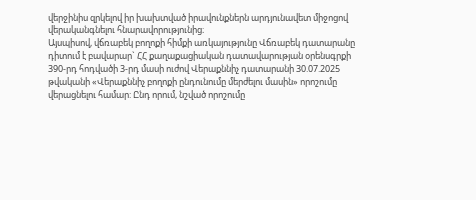վերջինիս զրկելով իր խախտված իրավունքներն արդյունավետ միջոցով վերականգնելու հնարավորությունից։
Այսպիսով, վճռաբեկ բողոքի հիմքի առկայությունը Վճռաբեկ դատարանը դիտում է բավարար` ՀՀ քաղաքացիական դատավարության օրենսգրքի 390-րդ հոդվածի 3-րդ մասի ուժով Վերաքննիչ դատարանի 30.07.2025 թվականի «Վերաքննիչ բողոքի ընդունումը մերժելու մասին» որոշումը վերացնելու համար: Ընդ որում, նշված որոշումը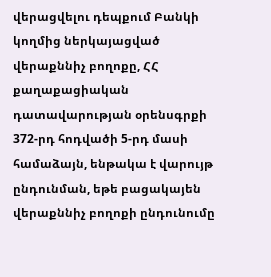վերացվելու դեպքում Բանկի կողմից ներկայացված վերաքննիչ բողոքը, ՀՀ քաղաքացիական դատավարության օրենսգրքի 372-րդ հոդվածի 5-րդ մասի համաձայն, ենթակա է վարույթ ընդունման, եթե բացակայեն վերաքննիչ բողոքի ընդունումը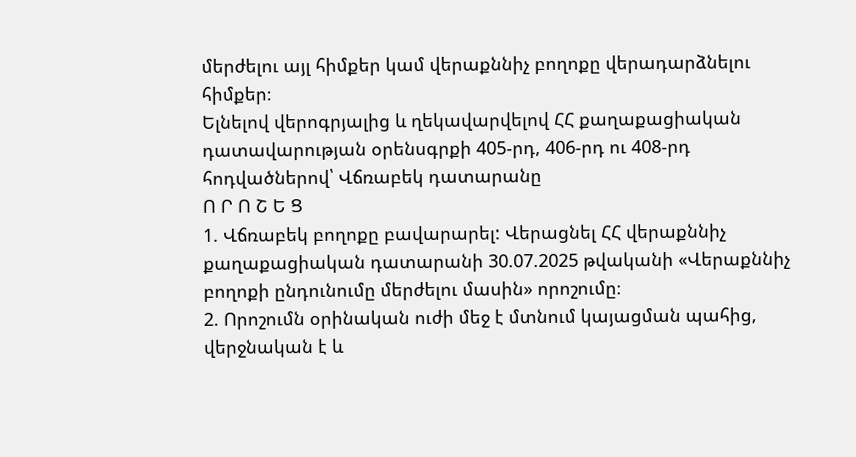մերժելու այլ հիմքեր կամ վերաքննիչ բողոքը վերադարձնելու հիմքեր։
Ելնելով վերոգրյալից և ղեկավարվելով ՀՀ քաղաքացիական դատավարության օրենսգրքի 405-րդ, 406-րդ ու 408-րդ հոդվածներով՝ Վճռաբեկ դատարանը
Ո Ր Ո Շ Ե Ց
1. Վճռաբեկ բողոքը բավարարել: Վերացնել ՀՀ վերաքննիչ քաղաքացիական դատարանի 30.07.2025 թվականի «Վերաքննիչ բողոքի ընդունումը մերժելու մասին» որոշումը։
2. Որոշումն օրինական ուժի մեջ է մտնում կայացման պահից, վերջնական է և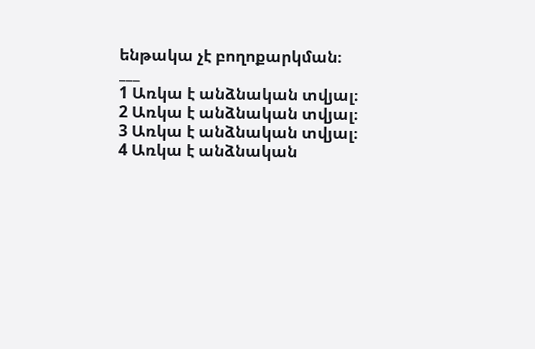ենթակա չէ բողոքարկման։
___
1 Առկա է անձնական տվյալ։
2 Առկա է անձնական տվյալ։
3 Առկա է անձնական տվյալ։
4 Առկա է անձնական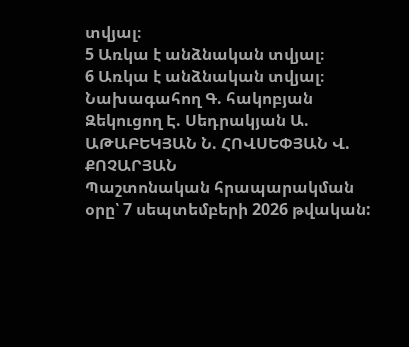տվյալ։
5 Առկա է անձնական տվյալ։
6 Առկա է անձնական տվյալ։
Նախագահող Գ. հակոբյան Զեկուցող Է. Սեդրակյան Ա. ԱԹԱԲԵԿՅԱՆ Ն. ՀՈՎՍԵՓՅԱՆ Վ. ՔՈՉԱՐՅԱՆ
Պաշտոնական հրապարակման օրը՝ 7 սեպտեմբերի 2026 թվական: